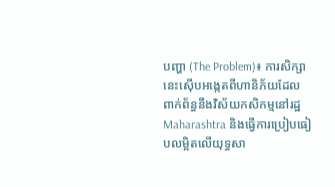បញ្ហា (The Problem)៖ ការសិក្សានេះស៊ើបអង្កេតពីហានិភ័យដែលពាក់ព័ន្ធនឹងវិស័យកសិកម្មនៅរដ្ឋ Maharashtra និងធ្វើការប្រៀបធៀបលម្អិតលើយុទ្ធសា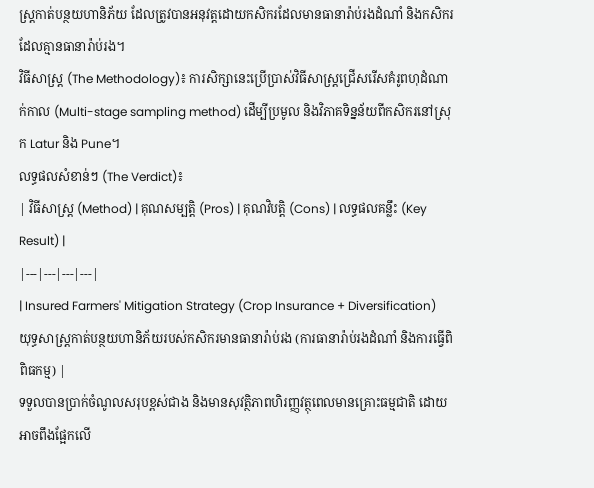ស្ត្រកាត់បន្ថយហានិភ័យ ដែលត្រូវបានអនុវត្តដោយកសិករដែលមានធានារ៉ាប់រងដំណាំ និងកសិករដែលគ្មានធានារ៉ាប់រង។
វិធីសាស្ត្រ (The Methodology)៖ ការសិក្សានេះប្រើប្រាស់វិធីសាស្ត្រជ្រើសរើសគំរូពហុដំណាក់កាល (Multi-stage sampling method) ដើម្បីប្រមូល និងវិភាគទិន្នន័យពីកសិករនៅស្រុក Latur និង Pune។
លទ្ធផលសំខាន់ៗ (The Verdict)៖
| វិធីសាស្ត្រ (Method) | គុណសម្បត្តិ (Pros) | គុណវិបត្តិ (Cons) | លទ្ធផលគន្លឹះ (Key Result) |
|---|---|---|---|
| Insured Farmers' Mitigation Strategy (Crop Insurance + Diversification) យុទ្ធសាស្ត្រកាត់បន្ថយហានិភ័យរបស់កសិករមានធានារ៉ាប់រង (ការធានារ៉ាប់រងដំណាំ និងការធ្វើពិពិធកម្ម) |
ទទួលបានប្រាក់ចំណូលសរុបខ្ពស់ជាង និងមានសុវត្ថិភាពហិរញ្ញវត្ថុពេលមានគ្រោះធម្មជាតិ ដោយអាចពឹងផ្អែកលើ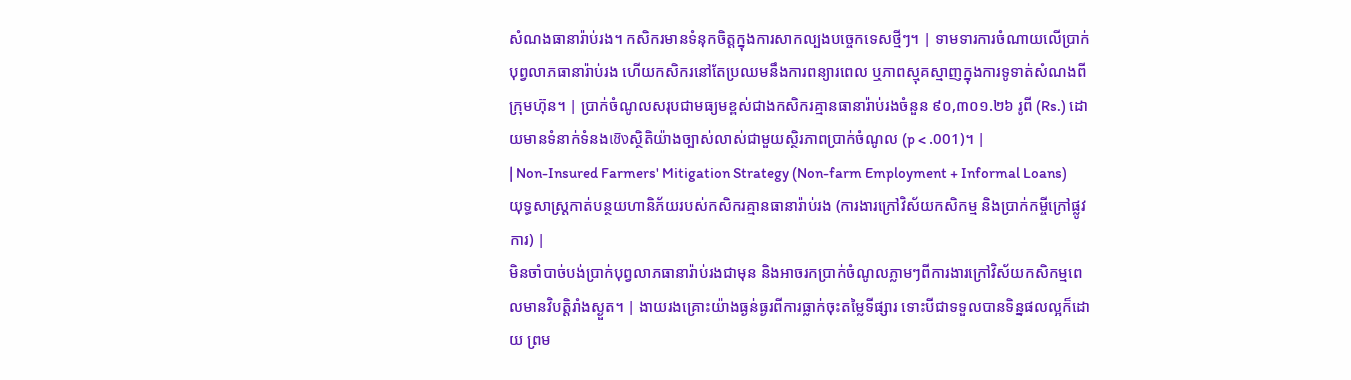សំណងធានារ៉ាប់រង។ កសិករមានទំនុកចិត្តក្នុងការសាកល្បងបច្ចេកទេសថ្មីៗ។ | ទាមទារការចំណាយលើប្រាក់បុព្វលាភធានារ៉ាប់រង ហើយកសិករនៅតែប្រឈមនឹងការពន្យារពេល ឬភាពស្មុគស្មាញក្នុងការទូទាត់សំណងពីក្រុមហ៊ុន។ | ប្រាក់ចំណូលសរុបជាមធ្យមខ្ពស់ជាងកសិករគ្មានធានារ៉ាប់រងចំនួន ៩០,៣០១.២៦ រូពី (Rs.) ដោយមានទំនាក់ទំនងเชิงស្ថិតិយ៉ាងច្បាស់លាស់ជាមួយស្ថិរភាពប្រាក់ចំណូល (p < .001)។ |
| Non-Insured Farmers' Mitigation Strategy (Non-farm Employment + Informal Loans) យុទ្ធសាស្ត្រកាត់បន្ថយហានិភ័យរបស់កសិករគ្មានធានារ៉ាប់រង (ការងារក្រៅវិស័យកសិកម្ម និងប្រាក់កម្ចីក្រៅផ្លូវការ) |
មិនចាំបាច់បង់ប្រាក់បុព្វលាភធានារ៉ាប់រងជាមុន និងអាចរកប្រាក់ចំណូលភ្លាមៗពីការងារក្រៅវិស័យកសិកម្មពេលមានវិបត្តិរាំងស្ងួត។ | ងាយរងគ្រោះយ៉ាងធ្ងន់ធ្ងរពីការធ្លាក់ចុះតម្លៃទីផ្សារ ទោះបីជាទទួលបានទិន្នផលល្អក៏ដោយ ព្រម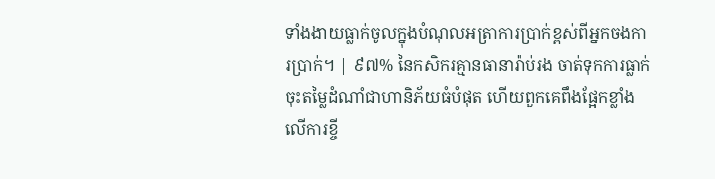ទាំងងាយធ្លាក់ចូលក្នុងបំណុលអត្រាការប្រាក់ខ្ពស់ពីអ្នកចងការប្រាក់។ | ៩៧% នៃកសិករគ្មានធានារ៉ាប់រង ចាត់ទុកការធ្លាក់ចុះតម្លៃដំណាំជាហានិភ័យធំបំផុត ហើយពួកគេពឹងផ្អែកខ្លាំងលើការខ្ចី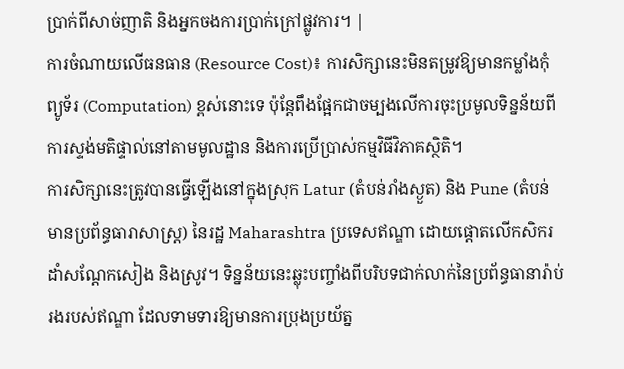ប្រាក់ពីសាច់ញាតិ និងអ្នកចងការប្រាក់ក្រៅផ្លូវការ។ |
ការចំណាយលើធនធាន (Resource Cost)៖ ការសិក្សានេះមិនតម្រូវឱ្យមានកម្លាំងកុំព្យូទ័រ (Computation) ខ្ពស់នោះទេ ប៉ុន្តែពឹងផ្អែកជាចម្បងលើការចុះប្រមូលទិន្នន័យពីការស្ទង់មតិផ្ទាល់នៅតាមមូលដ្ឋាន និងការប្រើប្រាស់កម្មវិធីវិភាគស្ថិតិ។
ការសិក្សានេះត្រូវបានធ្វើឡើងនៅក្នុងស្រុក Latur (តំបន់រាំងស្ងួត) និង Pune (តំបន់មានប្រព័ន្ធធារាសាស្ត្រ) នៃរដ្ឋ Maharashtra ប្រទេសឥណ្ឌា ដោយផ្ដោតលើកសិករដាំសណ្តែកសៀង និងស្រូវ។ ទិន្នន័យនេះឆ្លុះបញ្ចាំងពីបរិបទជាក់លាក់នៃប្រព័ន្ធធានារ៉ាប់រងរបស់ឥណ្ឌា ដែលទាមទារឱ្យមានការប្រុងប្រយ័ត្ន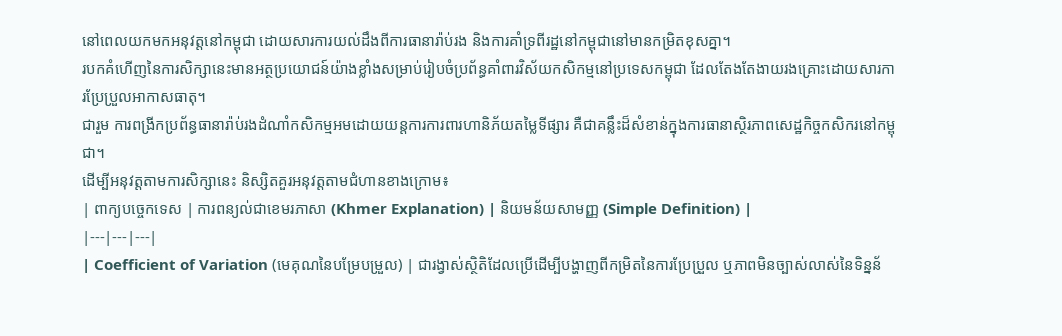នៅពេលយកមកអនុវត្តនៅកម្ពុជា ដោយសារការយល់ដឹងពីការធានារ៉ាប់រង និងការគាំទ្រពីរដ្ឋនៅកម្ពុជានៅមានកម្រិតខុសគ្នា។
របកគំហើញនៃការសិក្សានេះមានអត្ថប្រយោជន៍យ៉ាងខ្លាំងសម្រាប់រៀបចំប្រព័ន្ធគាំពារវិស័យកសិកម្មនៅប្រទេសកម្ពុជា ដែលតែងតែងាយរងគ្រោះដោយសារការប្រែប្រួលអាកាសធាតុ។
ជារួម ការពង្រីកប្រព័ន្ធធានារ៉ាប់រងដំណាំកសិកម្មអមដោយយន្តការការពារហានិភ័យតម្លៃទីផ្សារ គឺជាគន្លឹះដ៏សំខាន់ក្នុងការធានាស្ថិរភាពសេដ្ឋកិច្ចកសិករនៅកម្ពុជា។
ដើម្បីអនុវត្តតាមការសិក្សានេះ និស្សិតគួរអនុវត្តតាមជំហានខាងក្រោម៖
| ពាក្យបច្ចេកទេស | ការពន្យល់ជាខេមរភាសា (Khmer Explanation) | និយមន័យសាមញ្ញ (Simple Definition) |
|---|---|---|
| Coefficient of Variation (មេគុណនៃបម្រែបម្រួល) | ជារង្វាស់ស្ថិតិដែលប្រើដើម្បីបង្ហាញពីកម្រិតនៃការប្រែប្រួល ឬភាពមិនច្បាស់លាស់នៃទិន្នន័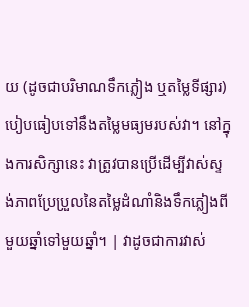យ (ដូចជាបរិមាណទឹកភ្លៀង ឬតម្លៃទីផ្សារ) បៀបធៀបទៅនឹងតម្លៃមធ្យមរបស់វា។ នៅក្នុងការសិក្សានេះ វាត្រូវបានប្រើដើម្បីវាស់ស្ទង់ភាពប្រែប្រួលនៃតម្លៃដំណាំនិងទឹកភ្លៀងពីមួយឆ្នាំទៅមួយឆ្នាំ។ | វាដូចជាការវាស់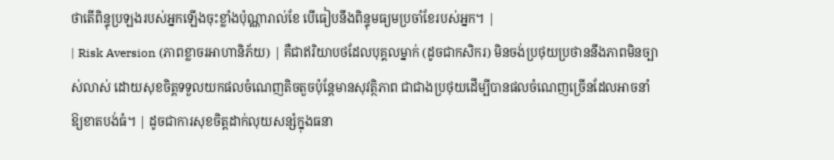ថាតើពិន្ទុប្រឡងរបស់អ្នកឡើងចុះខ្លាំងប៉ុណ្ណារាល់ខែ បើធៀបនឹងពិន្ទុមធ្យមប្រចាំខែរបស់អ្នក។ |
| Risk Aversion (ភាពខ្លាចរអាហានិភ័យ) | គឺជាឥរិយាបថដែលបុគ្គលម្នាក់ (ដូចជាកសិករ) មិនចង់ប្រថុយប្រថាននឹងភាពមិនច្បាស់លាស់ ដោយសុខចិត្តទទួលយកផលចំណេញតិចតួចប៉ុន្តែមានសុវត្ថិភាព ជាជាងប្រថុយដើម្បីបានផលចំណេញច្រើនដែលអាចនាំឱ្យខាតបង់ធំ។ | ដូចជាការសុខចិត្តដាក់លុយសន្សំក្នុងធនា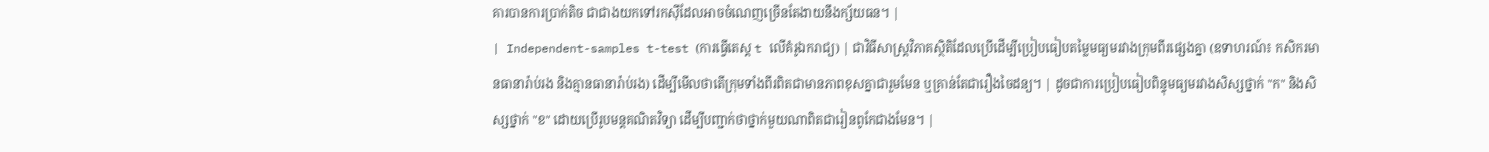គារបានការប្រាក់តិច ជាជាងយកទៅរកស៊ីដែលអាចចំណេញច្រើនតែងាយនឹងក្ស័យធន។ |
| Independent-samples t-test (ការធ្វើតេស្ត t លើគំរូឯករាជ្យ) | ជាវិធីសាស្ត្រវិភាគស្ថិតិដែលប្រើដើម្បីប្រៀបធៀបតម្លៃមធ្យមរវាងក្រុមពីរផ្សេងគ្នា (ឧទាហរណ៍៖ កសិករមានធានារ៉ាប់រង និងគ្មានធានារ៉ាប់រង) ដើម្បីមើលថាតើក្រុមទាំងពីរពិតជាមានភាពខុសគ្នាជារួមមែន ឬគ្រាន់តែជារឿងចៃដន្យ។ | ដូចជាការប្រៀបធៀបពិន្ទុមធ្យមរវាងសិស្សថ្នាក់ "ក" និងសិស្សថ្នាក់ "ខ" ដោយប្រើរូបមន្តគណិតវិទ្យា ដើម្បីបញ្ជាក់ថាថ្នាក់មួយណាពិតជារៀនពូកែជាងមែន។ |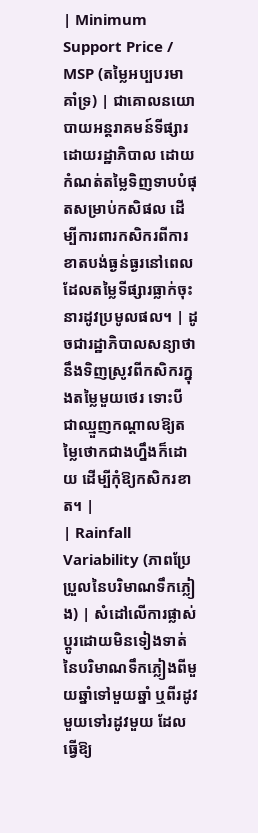| Minimum Support Price / MSP (តម្លៃអប្បបរមាគាំទ្រ) | ជាគោលនយោបាយអន្តរាគមន៍ទីផ្សារដោយរដ្ឋាភិបាល ដោយកំណត់តម្លៃទិញទាបបំផុតសម្រាប់កសិផល ដើម្បីការពារកសិករពីការខាតបង់ធ្ងន់ធ្ងរនៅពេលដែលតម្លៃទីផ្សារធ្លាក់ចុះនារដូវប្រមូលផល។ | ដូចជារដ្ឋាភិបាលសន្យាថានឹងទិញស្រូវពីកសិករក្នុងតម្លៃមួយថេរ ទោះបីជាឈ្មួញកណ្តាលឱ្យតម្លៃថោកជាងហ្នឹងក៏ដោយ ដើម្បីកុំឱ្យកសិករខាត។ |
| Rainfall Variability (ភាពប្រែប្រួលនៃបរិមាណទឹកភ្លៀង) | សំដៅលើការផ្លាស់ប្តូរដោយមិនទៀងទាត់នៃបរិមាណទឹកភ្លៀងពីមួយឆ្នាំទៅមួយឆ្នាំ ឬពីរដូវមួយទៅរដូវមួយ ដែលធ្វើឱ្យ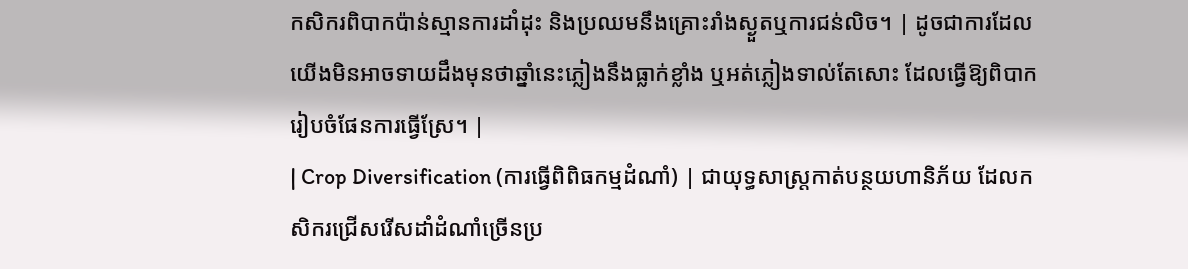កសិករពិបាកប៉ាន់ស្មានការដាំដុះ និងប្រឈមនឹងគ្រោះរាំងស្ងួតឬការជន់លិច។ | ដូចជាការដែលយើងមិនអាចទាយដឹងមុនថាឆ្នាំនេះភ្លៀងនឹងធ្លាក់ខ្លាំង ឬអត់ភ្លៀងទាល់តែសោះ ដែលធ្វើឱ្យពិបាករៀបចំផែនការធ្វើស្រែ។ |
| Crop Diversification (ការធ្វើពិពិធកម្មដំណាំ) | ជាយុទ្ធសាស្ត្រកាត់បន្ថយហានិភ័យ ដែលកសិករជ្រើសរើសដាំដំណាំច្រើនប្រ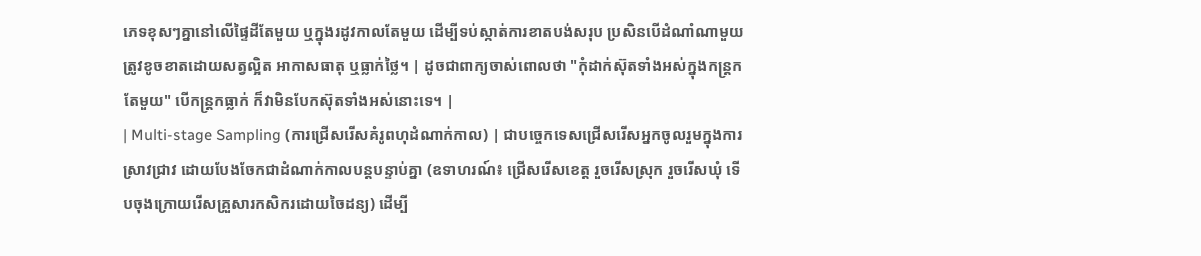ភេទខុសៗគ្នានៅលើផ្ទៃដីតែមួយ ឬក្នុងរដូវកាលតែមួយ ដើម្បីទប់ស្កាត់ការខាតបង់សរុប ប្រសិនបើដំណាំណាមួយត្រូវខូចខាតដោយសត្វល្អិត អាកាសធាតុ ឬធ្លាក់ថ្លៃ។ | ដូចជាពាក្យចាស់ពោលថា "កុំដាក់ស៊ុតទាំងអស់ក្នុងកន្ត្រកតែមួយ" បើកន្ត្រកធ្លាក់ ក៏វាមិនបែកស៊ុតទាំងអស់នោះទេ។ |
| Multi-stage Sampling (ការជ្រើសរើសគំរូពហុដំណាក់កាល) | ជាបច្ចេកទេសជ្រើសរើសអ្នកចូលរួមក្នុងការស្រាវជ្រាវ ដោយបែងចែកជាដំណាក់កាលបន្តបន្ទាប់គ្នា (ឧទាហរណ៍៖ ជ្រើសរើសខេត្ត រួចរើសស្រុក រួចរើសឃុំ ទើបចុងក្រោយរើសគ្រួសារកសិករដោយចៃដន្យ) ដើម្បី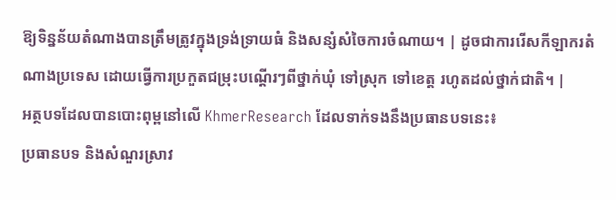ឱ្យទិន្នន័យតំណាងបានត្រឹមត្រូវក្នុងទ្រង់ទ្រាយធំ និងសន្សំសំចៃការចំណាយ។ | ដូចជាការរើសកីឡាករតំណាងប្រទេស ដោយធ្វើការប្រកួតជម្រុះបណ្តើរៗពីថ្នាក់ឃុំ ទៅស្រុក ទៅខេត្ត រហូតដល់ថ្នាក់ជាតិ។ |
អត្ថបទដែលបានបោះពុម្ពនៅលើ KhmerResearch ដែលទាក់ទងនឹងប្រធានបទនេះ៖
ប្រធានបទ និងសំណួរស្រាវ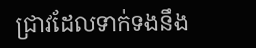ជ្រាវដែលទាក់ទងនឹង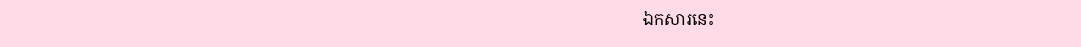ឯកសារនេះ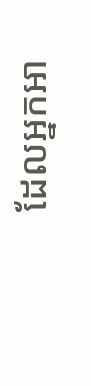ដែលអ្នកអា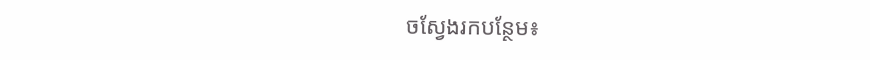ចស្វែងរកបន្ថែម៖